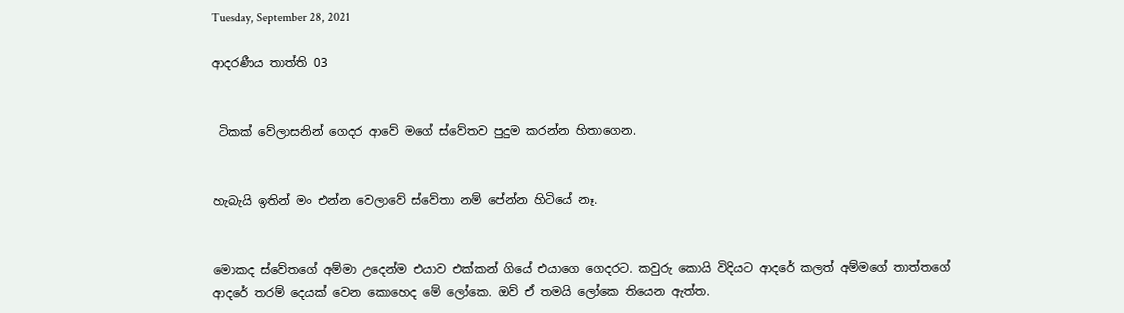Tuesday, September 28, 2021

ආදරණීය තාත්ති 03


 ටිකක් වේලාසනින් ගෙදර ආවේ මගේ ස්වේතව පුදුම කරන්න හිතාගෙන.


හැබැයි ඉතින් මං එන්න වෙලාවේ ස්වේතා නම් පේන්න හිටියේ නෑ.


මොකද ස්වේතගේ අම්මා උදෙන්ම එයාව එක්කන් ගියේ එයාගෙ ගෙදරට. කවුරු කොයි විදියට ආදරේ කලත් අම්මගේ තාත්තගේ ආදරේ තරම් දෙයක් වෙන කොහෙද මේ ලෝකෙ. ඔව් ඒ තමයි ලෝකෙ තියෙන ඇත්ත.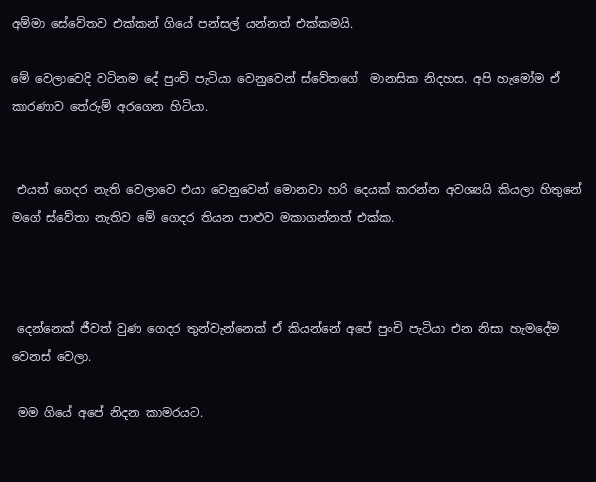අම්මා සේවේතව එක්කන් ගියේ පන්සල් යන්නත් එක්කමයි.

මේ වෙලාවෙදි වටිනම දේ පුංචි පැටියා වෙනුවෙන් ස්වේතගේ  මානසික නිදහස. අපි හැමෝම ඒ කාරණාව තේරුම් අරගෙන හිටියා.


 එයත් ගෙදර නැති වෙලාවෙ එයා වෙනුවෙන් මොනවා හරි දෙයක් කරන්න අවශ්‍යයි කියලා හිතුනේ මගේ ස්වේතා නැතිව මේ ගෙදර තියන පාළුව මකාගන්නත් එක්ක.



 දෙන්නෙක් ජීවත් වුණ ගෙදර තුන්වැන්නෙක් ඒ කියන්නේ අපේ පුංචි පැටියා එන නිසා හැමදේම වෙනස් වෙලා.

 මම ගියේ අපේ නිදන කාමරයට.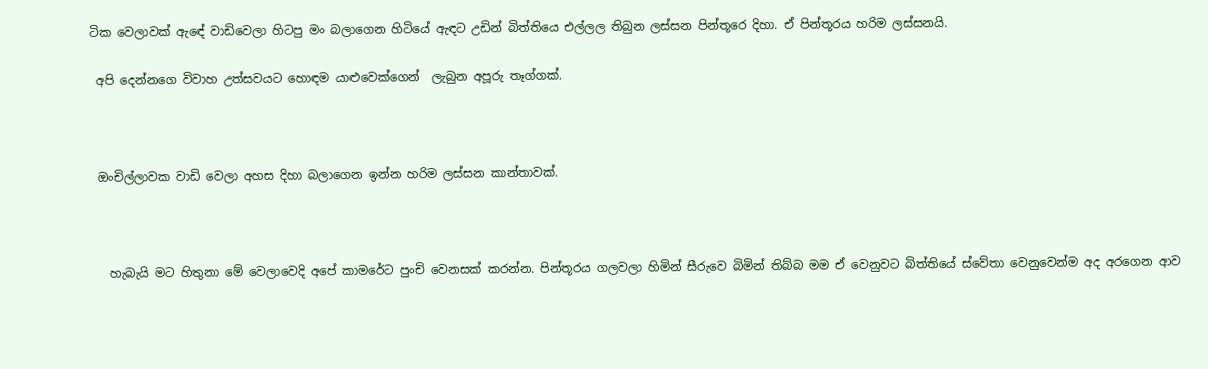ටික වෙලාවක් ඇඳේ වාඩිවෙලා හිටපු මං බලාගෙන හිටියේ ඇඳට උඩින් බිත්තියෙ එල්ලල තිබුන ලස්සන පින්තූරෙ දිහා. ඒ පින්තූරය හරිම ලස්සනයි.

 අපි දෙන්නගෙ විවාහ උත්සවයට හොඳම යාළුවෙක්ගෙන්  ලැබුන අපූරු තෑග්ගක්.



 ඔංචිල්ලාවක වාඩි වෙලා අහස දිහා බලාගෙන ඉන්න හරිම ලස්සන කාන්තාවක්.



   හැබැයි මට හිතුනා මේ වෙලාවෙදි අපේ කාමරේට පුංචි වෙනසක් කරන්න. පින්තූරය ගලවලා හිමින් සීරුවෙ බිමින් තිබ්බ මම ඒ වෙනුවට බිත්තියේ ස්වේතා වෙනුවෙන්ම අද අරගෙන ආව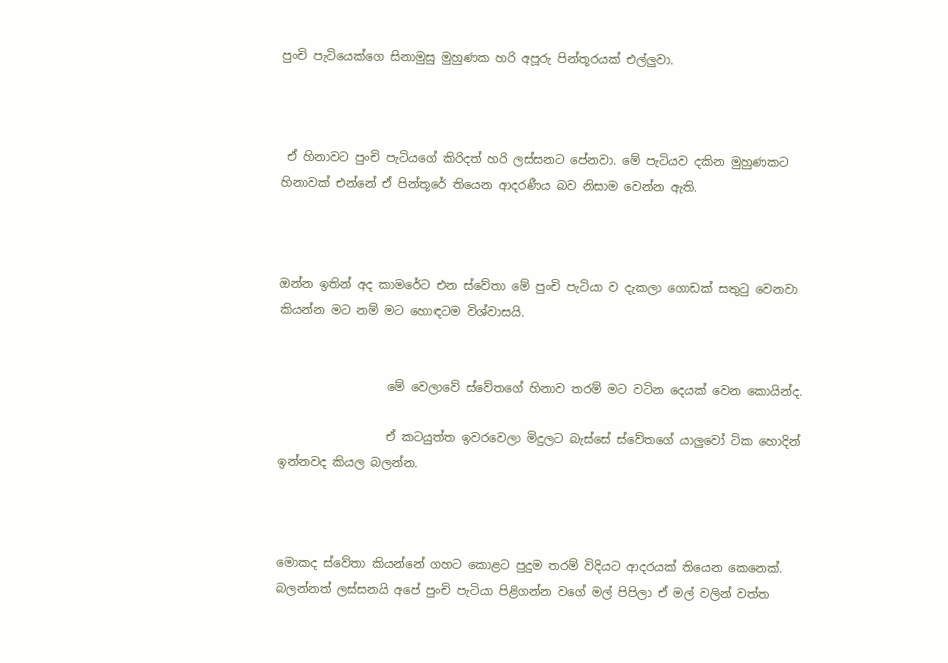පුංචි පැටියෙක්ගෙ සිනාමුසු මුහුණක හරි අපූරු පින්තූරයක් එල්ලුවා.



 ඒ හිනාවට පුංචි පැටියගේ කිරිදත් හරි ලස්සනට පේනවා. මේ පැටියව දකින මුහුණකට හිනාවක් එන්නේ ඒ පින්තූරේ තියෙන ආදරණීය බව නිසාම වෙන්න ඇති.



ඔන්න ඉතින් අද කාමරේට එන ස්වේතා මේ පුංචි පැටියා ව දැකලා ගොඩක් සතුටු වෙනවා කියන්න මට නම් මට හොඳටම විශ්වාසයි.


                  මේ වෙලාවේ ස්වේතගේ හිනාව තරම් මට වටින දෙයක් වෙන කොයින්ද.

                  ඒ කටයුත්ත ඉවරවෙලා මිදුලට බැස්සේ ස්වේතගේ යාලුවෝ ටික හොදින් ඉන්නවද කියල බලන්න.



මොකද ස්වේතා කියන්නේ ගහට කොළට පුදුම තරම් විදියට ආදරයක් තියෙන කෙනෙක්. බලන්නත් ලස්සනයි අපේ පුංචි පැටියා පිළිගන්න වගේ මල් පිපිලා ඒ මල් වලින් වත්ත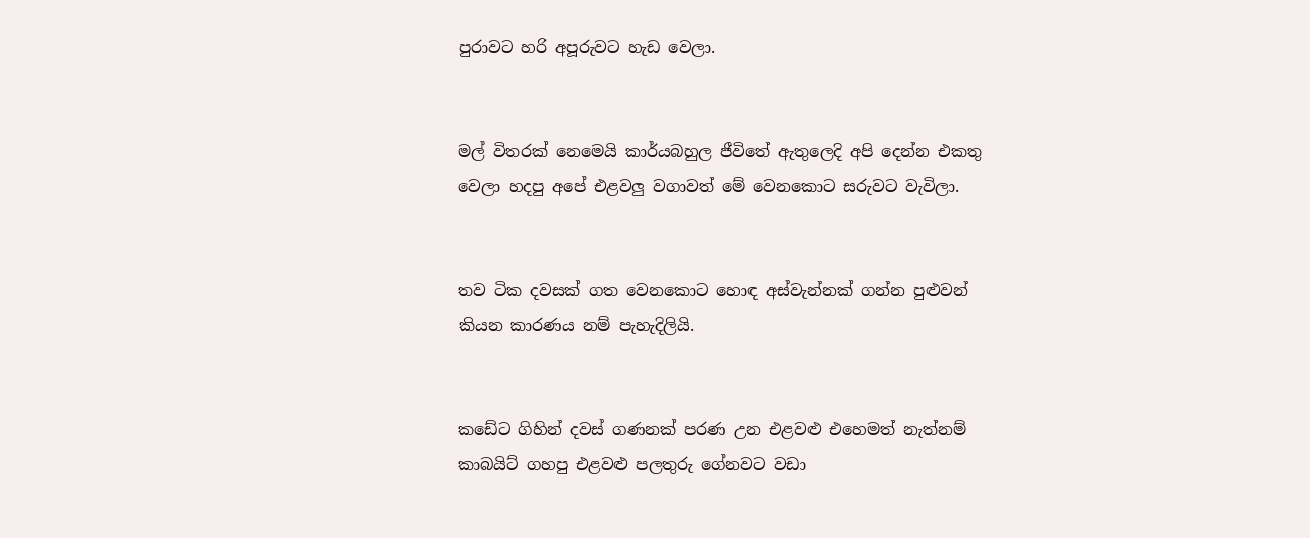පුරාවට හරි අපූරුවට හැඩ වෙලා.


මල් විතරක් නෙමෙයි කාර්යබහුල ජීවිතේ ඇතුලෙදි අපි දෙන්න එකතු වෙලා හදපු අපේ එළවලු වගාවත් මේ වෙනකොට සරුවට වැවිලා.


තව ටික දවසක් ගත වෙනකොට හොඳ අස්වැන්නක් ගන්න පුළුවන් කියන කාරණය නම් පැහැදිලියි.


කඩේට ගිහින් දවස් ගණනක් පරණ උන එළවළු එහෙමත් නැත්නම් කාබයිට් ගහපු එළවළු පලතුරු ගේනවට වඩා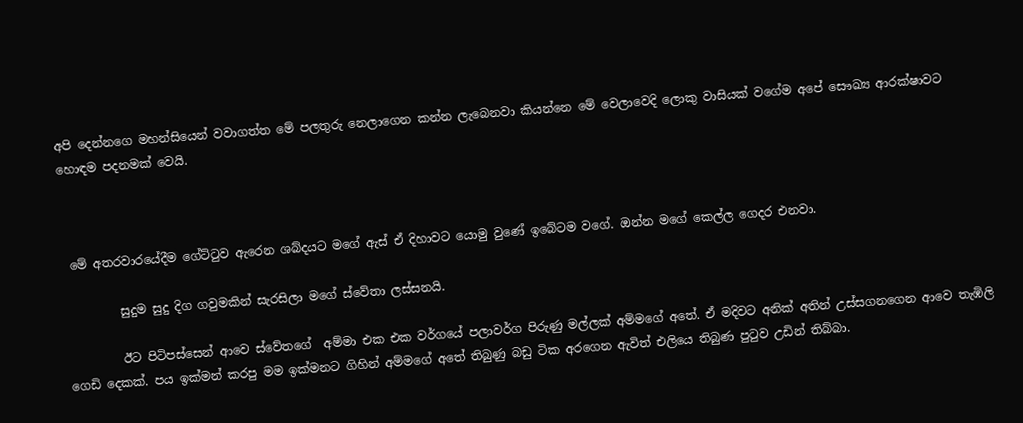අපි දෙන්නගෙ මහන්සියෙන් වවාගත්ත මේ පලතුරු නෙලාගෙන කන්න ලැබෙනවා කියන්නෙ මේ වෙලාවෙදි ලොකු වාසියක් වගේම අපේ සෞඛ්‍ය ආරක්ෂාවට හොඳම පදනමක් වෙයි.



 මේ අතරවාරයේදීම ගේට්ටුව ඇරෙන ශබ්දයට මගේ ඇස් ඒ දිහාවට යොමු වුණේ ඉබේටම වගේ. ඔන්න මගේ කෙල්ල ගෙදර එනවා.

         සුදුම සුදු දිග ගවුමකින් සැරසිලා මගේ ස්වේතා ලස්සනයි.

         ඊට පිටිපස්සෙන් ආවෙ ස්වේතගේ  අම්මා එක එක වර්ගයේ පලාවර්ග පිරුණු මල්ලක් අම්මගේ අතේ. ඒ මදිවට අනික් අතින් උස්සගනගෙන ආවෙ තැඹිලි ගෙඩි දෙකක්. පය ඉක්මන් කරපු මම ඉක්මනට ගිහින් අම්මගේ අතේ තිබුණු බඩු ටික අරගෙන ඇවිත් එලියෙ තිබුණ පුටුව උඩින් තිබ්බා.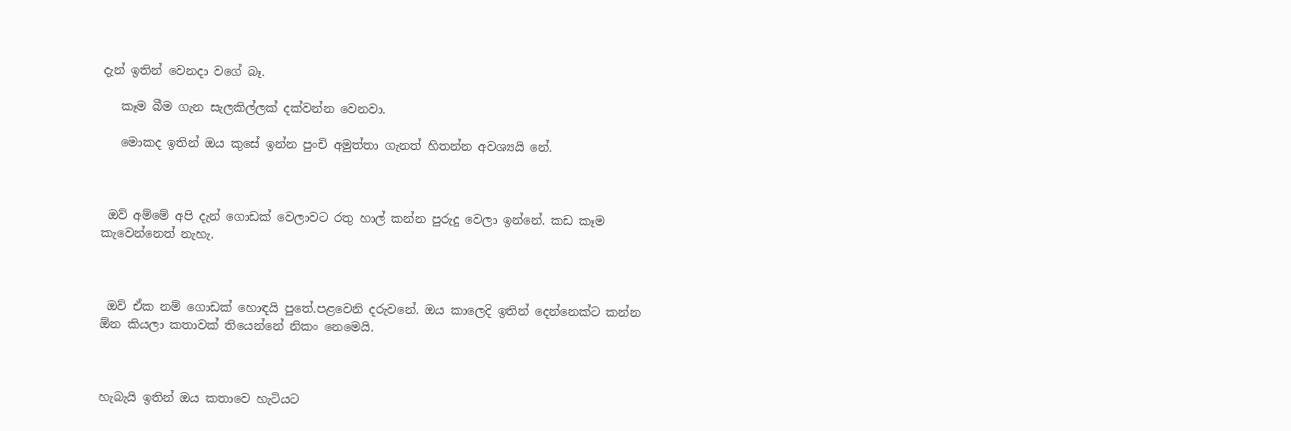දැන් ඉතින් වෙනදා වගේ බෑ.

   කෑම බීම ගැන සැලකිල්ලක් දක්වන්න වෙනවා.

   මොකද ඉතින් ඔය කුසේ ඉන්න පුංචි අමුත්තා ගැනත් හිතන්න අවශ්‍යයි නේ.



 ඔව් අම්මේ අපි දැන් ගොඩක් වෙලාවට රතු හාල් කන්න පුරුදු වෙලා ඉන්නේ. කඩ කෑම කැවෙන්නෙත් නැහැ.



 ඔව් ඒක නම් ගොඩක් හොඳයි පුතේ.පළවෙනි දරුවනේ. ඔය කාලෙදි ඉතින් දෙන්නෙක්ට කන්න ඕන කියලා කතාවක් තියෙන්නේ නිකං නෙමෙයි.



හැබැයි ඉතින් ඔය කතාවෙ හැටියට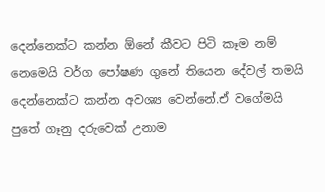දෙන්නෙක්ට කන්න ඕනේ කීවට පිටි කෑම නම් නෙමෙයි වර්ග පෝෂණ ගුනේ තියෙන දේවල් තමයි දෙන්නෙක්ට කන්න අවශ්‍ය වෙන්නේ.ඒ වගේමයි පුතේ ගෑනු දරුවෙක් උනාම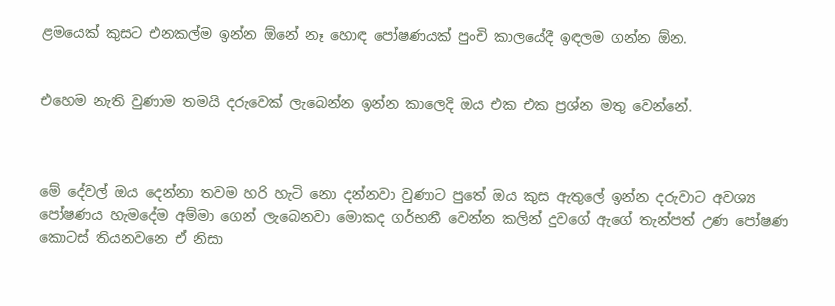ළමයෙක් කුසට එනකල්ම ඉන්න ඕනේ නෑ හොඳ පෝෂණයක් පුංචි කාලයේදී ඉඳලම ගන්න ඕන.


එහෙම නැති වුණාම තමයි දරුවෙක් ලැබෙන්න ඉන්න කාලෙදි ඔය එක එක ප්‍රශ්න මතු වෙන්නේ.



මේ දේවල් ඔය දෙන්නා තවම හරි හැටි නො දන්නවා වුණාට පුතේ ඔය කුස ඇතුලේ ඉන්න දරුවාට අවශ්‍ය පෝෂණය හැමදේම අම්මා ගෙන් ලැබෙනවා මොකද ගර්භනී වෙන්න කලින් දුවගේ ඇගේ තැන්පත් උණ පෝෂණ කොටස් තියනවනෙ ඒ නිසා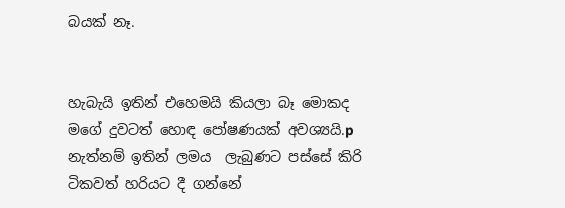බයක් නෑ.


හැබැයි ඉතින් එහෙමයි කියලා බෑ මොකද මගේ දුවටත් හොඳ පෝෂණයක් අවශ්‍යයි.p නැත්නම් ඉතින් ලමය  ලැබුණට පස්සේ කිරි ටිකවත් හරියට දී ගන්නේ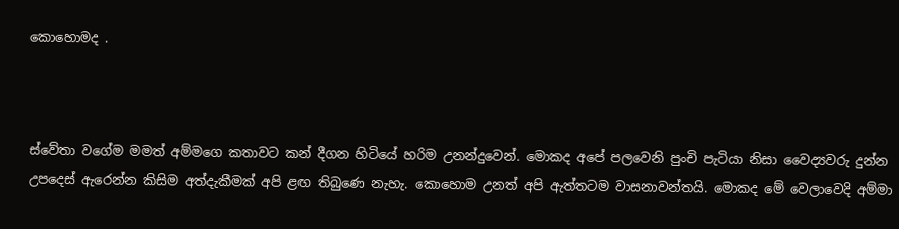කොහොමද .



ස්වේතා වගේම මමත් අම්මගෙ කතාවට කන් දීගන හිටියේ හරිම උනන්දුවෙන්. මොකද අපේ පලවෙනි පුංචි පැටියා නිසා වෛද්‍යවරු දුන්න උපදෙස් ඇරෙන්න කිසිම අත්දැකීමක් අපි ළඟ තිබුණෙ නැහැ. කොහොම උනත් අපි ඇත්තටම වාසනාවන්තයි. මොකද මේ වෙලාවෙදි අම්මා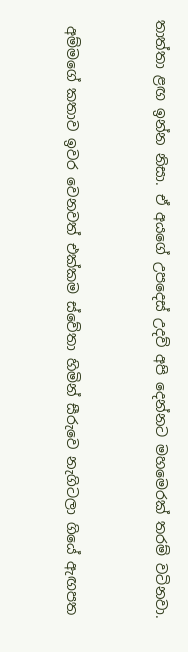තාත්තා ළඟ ඉන්න නිසා. ඒ අයගේ උපදෙස් උදව් අපි දෙන්නට මහමෙරක් තරම් වටිනවා.


 අම්මගේ කතාව ඉවර වෙනවත් එක්කම ස්වේතා හිමින් සීරුවෙ නැගිටලා ගියේ ඇඟපත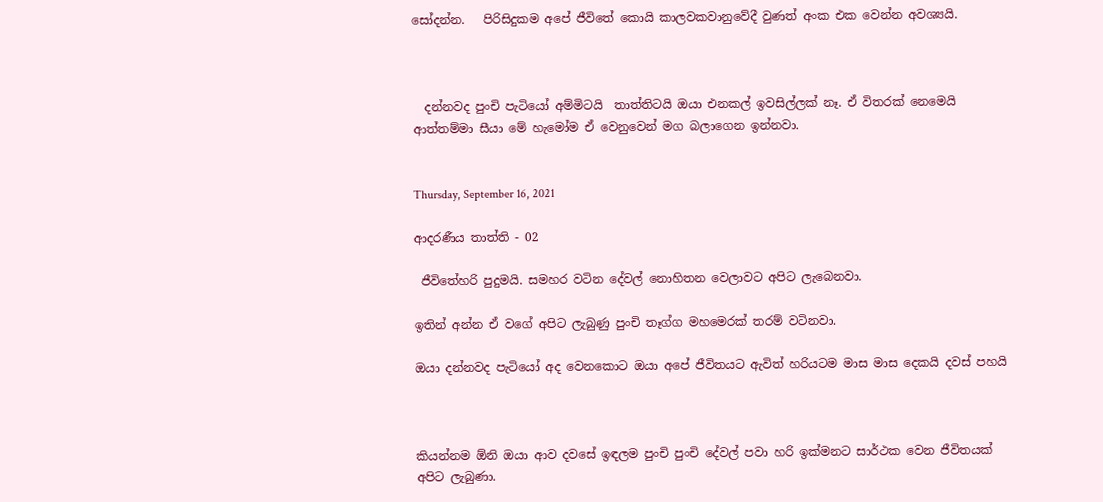සෝදන්න.   පිරිසිදුකම අපේ ජීවිතේ කොයි කාලවකවානුවේදී වුණත් අංක එක වෙන්න අවශ්‍යයි.



  දන්නවද පුංචි පැටියෝ අම්මිටයි  තාත්තිටයි ඔයා එනකල් ඉවසිල්ලක් නෑ. ඒ විතරක් නෙමෙයි ආත්තම්මා සීයා මේ හැමෝම ඒ වෙනුවෙන් මග බලාගෙන ඉන්නවා.


Thursday, September 16, 2021

ආදරණීය තාත්ති - 02

 ජීවිතේහරි පුදුමයි. සමහර වටින දේවල් නොහිතන වෙලාවට අපිට ලැබෙනවා.

ඉතින් අන්න ඒ වගේ අපිට ලැබුණු පුංචි තෑග්ග මහමෙරක් තරම් වටිනවා.

ඔයා දන්නවද පැටියෝ අද වෙනකොට ඔයා අපේ ජීවිතයට ඇවිත් හරියටම මාස මාස දෙකයි දවස් පහයි



කියන්නම ඕනි ඔයා ආව දවසේ ඉඳලම පුංචි පුංචි දේවල් පවා හරි ඉක්මනට සාර්ථක වෙන ජීවිතයක් අපිට ලැබුණා.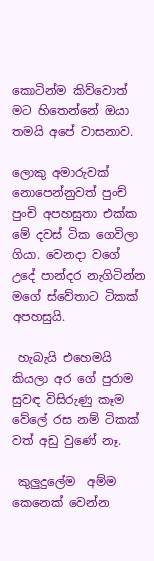කොටින්ම කිව්වොත් මට හිතෙන්නේ ඔයා තමයි අපේ වාසනාව.

ලොකු අමාරුවක් නොපෙන්නුවත් පුංච් පුංචි අපහසුතා එක්ක මේ දවස් ටික ගෙවිලා ගියා. වෙනදා වගේ උදේ පාන්දර නැගිටින්න මගේ ස්වේතාට ටිකක් අපහසුයි.

 හැබැයි එහෙමයි කියලා අර ගේ පුරාම සුවඳ විසිරුණු කෑම වේලේ රස නම් ටිකක් වත් අඩු වුණේ නෑ.

 කුලුදුලේම  අම්ම කෙනෙක් වෙන්න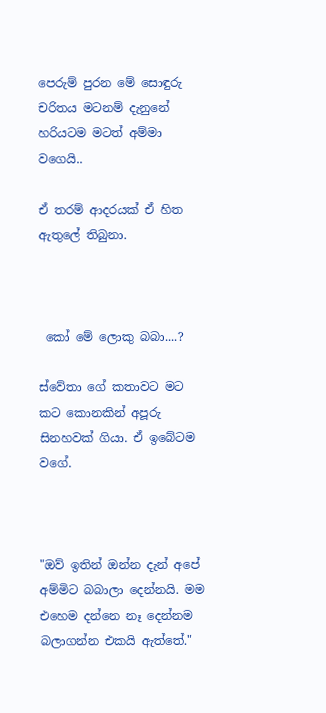පෙරුම් පුරන මේ සොඳුරු චරිතය මටනම් දැනුනේ හරියටම මටත් අම්මා වගෙයි..

ඒ තරම් ආදරයක් ඒ හිත ඇතුලේ තිබුනා.



 කෝ මේ ලොකු බබා....?

ස්වේතා ගේ කතාවට මට කට කොනකින් අපූරු සිනහවක් ගියා. ඒ ඉබේටම වගේ.



"ඔව් ඉතින් ඔන්න දැන් අපේ අම්මිට බබාලා දෙන්නයි. මම එහෙම දන්නෙ නෑ දෙන්නම බලාගන්න එකයි ඇත්තේ."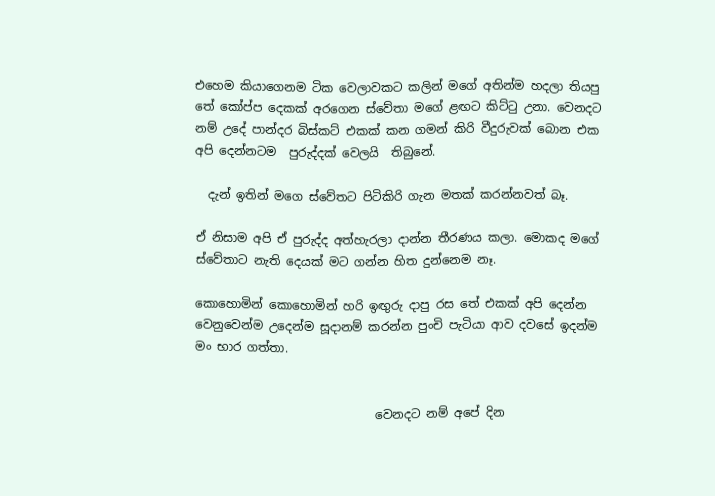එහෙම කියාගෙනම ටික වෙලාවකට කලින් මගේ අතින්ම හදලා තියපු තේ කෝප්ප දෙකක් අරගෙන ස්වේතා මගේ ළඟට කිට්ටු උනා. වෙනදට නම් උදේ පාන්දර බිස්කට් එකක් කන ගමන් කිරි වීදුරුවක් බොන එක අපි දෙන්නටම  පුරුද්දක් වෙලයි  තිබුනේ.

  දැන් ඉතින් මගෙ ස්වේතට පිටිකිරි ගැන මතක් කරන්නවත් බෑ.

ඒ නිසාම අපි ඒ පුරුද්ද අත්හැරලා දාන්න තීරණය කලා. මොකද මගේ ස්වේතාට නැති දෙයක් මට ගන්න හිත දුන්නෙම නෑ.

කොහොමින් කොහොමින් හරි ඉඟුරු දාපු රස තේ එකක් අපි දෙන්න වෙනුවෙන්ම උදෙන්ම සූදානම් කරන්න පුංචි පැටියා ආව දවසේ ඉදන්ම මං භාර ගත්තා.


                              වෙනදට නම් අපේ දින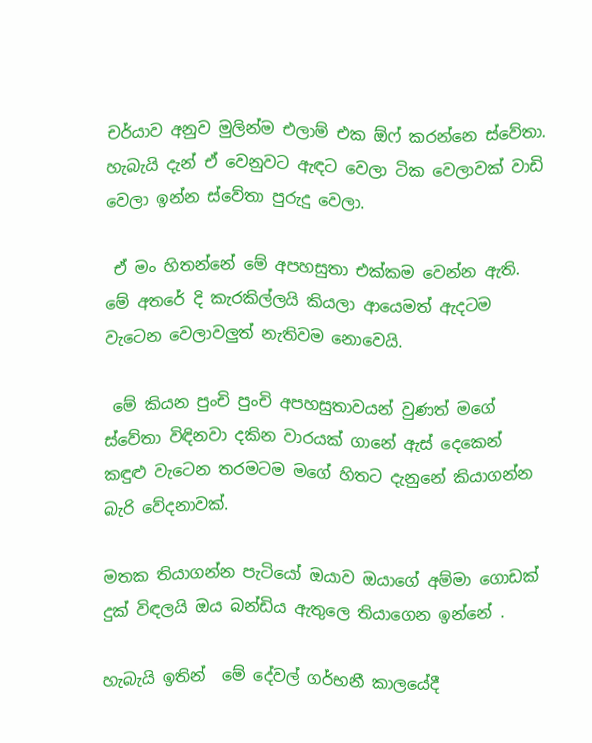චර්යාව අනුව මුලින්ම එලාම් එක ඕෆ් කරන්නෙ ස්වේතා. හැබැයි දැන් ඒ වෙනුවට ඇඳට වෙලා ටික වෙලාවක් වාඩි වෙලා ඉන්න ස්වේතා පුරුදු වෙලා.

 ඒ මං හිතන්නේ මේ අපහසුතා එක්කම වෙන්න ඇති. මේ අතරේ දි කැරකිල්ලයි කියලා ආයෙමත් ඇදටම වැටෙන වෙලාවලුත් නැතිවම නොවෙයි.

 මේ කියන පුංචි පුංචි අපහසුතාවයන් වුණත් මගේ ස්වේතා විඳිනවා දකින වාරයක් ගානේ ඇස් දෙකෙන් කඳුළු වැටෙන තරමටම මගේ හිතට දැනුනේ කියාගන්න බැරි වේදනාවක්.

මතක තියාගන්න පැටියෝ ඔයාව ඔයාගේ අම්මා ගොඩක් දුක් විඳලයි ඔය බන්ඩිය ඇතුලෙ තියාගෙන ඉන්නේ .

හැබැයි ඉතින්  මේ දේවල් ගර්භනී කාලයේදී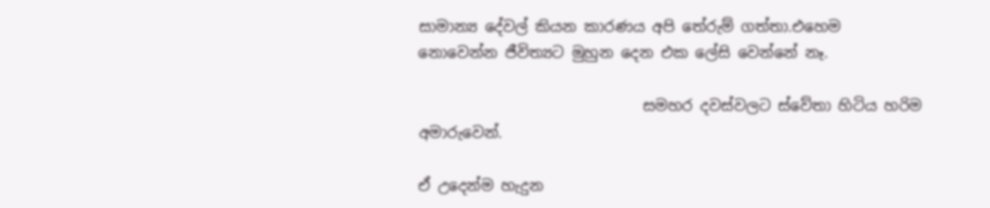සාමාන්‍ය දේවල් කියන කාරණය අපි තේරුම් ගත්තා.එහෙම නොවෙන්න ජීවිත්‍යට මුහුන දෙන එක ලේසි වෙන්නේ නෑ.

                              සමහර දවස්වලට ස්වේතා හිටිය හරිම අමාරුවෙන්.

ඒ උදෙන්ම හැදුන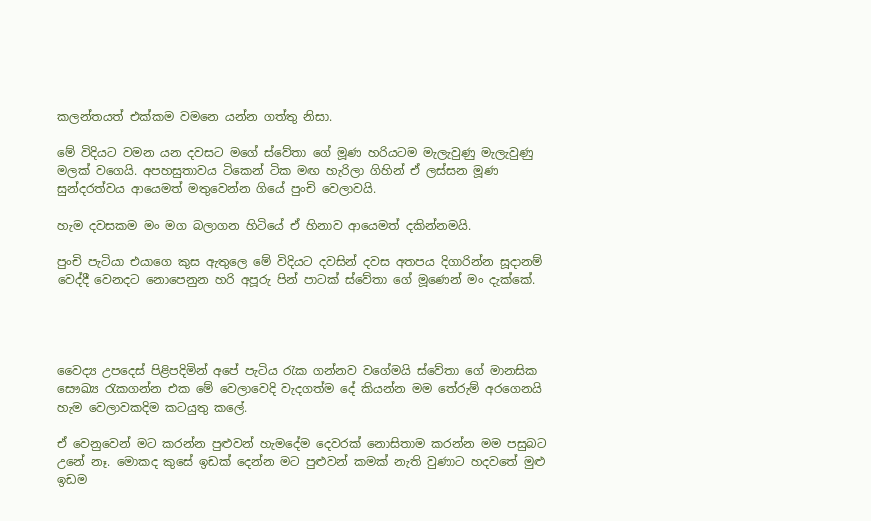කලන්තයත් එක්කම වමනෙ යන්න ගත්තු නිසා.

මේ විදියට වමන යන දවසට මගේ ස්වේතා ගේ මූණ හරියටම මැලැවුණු මැලැවුණු මලක් වගෙයි. අපහසුතාවය ටිකෙන් ටික මඟ හැරිලා ගිහින් ඒ ලස්සන මූණ සුන්දරත්වය ආයෙමත් මතුවෙන්න ගියේ පුංචි වෙලාවයි.

හැම දවසකම මං මග බලාගන හිටියේ ඒ හිනාව ආයෙමත් දකින්නමයි.

පුංචි පැටියා එයාගෙ කුස ඇතුලෙ මේ විදියට දවසින් දවස අතපය දිගාරින්න සූදානම් වෙද්දී වෙනදට නොපෙනුන හරි අපූරු පින් පාටක් ස්වේතා ගේ මූණෙන් මං දැක්කේ.




වෛද්‍ය උපදෙස් පිළිපදිමින් අපේ පැටිය රැක ගන්නව වගේමයි ස්වේතා ගේ මානසික සෞඛ්‍ය රැකගන්න එක මේ වෙලාවෙදි වැදගත්ම දේ කියන්න මම තේරුම් අරගෙනයි හැම වෙලාවකදිම කටයුතු කලේ.

ඒ වෙනුවෙන් මට කරන්න පුළුවන් හැමදේම දෙවරක් නොසිතාම කරන්න මම පසුබට උනේ නෑ. මොකද කුසේ ඉඩක් දෙන්න මට පුළුවන් කමක් නැති වුණාට හදවතේ මුළු ඉඩම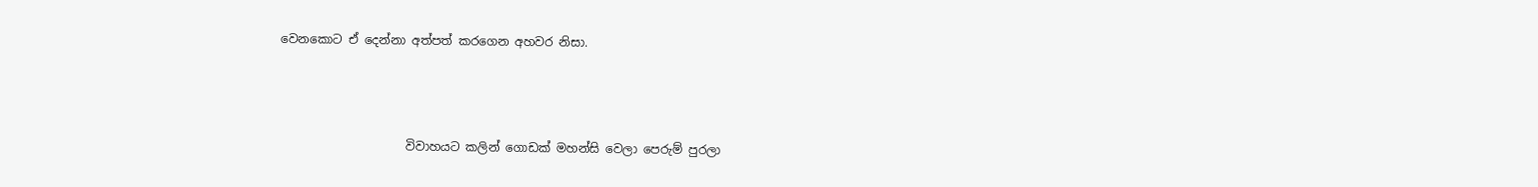වෙනකොට ඒ දෙන්නා අත්පත් කරගෙන අහවර නිසා.



                     විවාහයට කලින් ගොඩක් මහන්සි වෙලා පෙරුම් පුරලා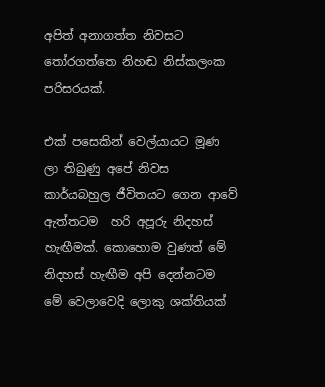අපිත් අනාගත්ත නිවසට තෝරගත්තෙ නිහඬ නිස්කලංක පරිසරයක්.

එක් පසෙකින් වෙල්යායට මූණ ලා තිබුණු අපේ නිවස කාර්යබහුල ජීවිතයට ගෙන ආවේ ඇත්තටම  හරි අපූරු නිදහස් හැඟීමක්. කොහොම වුණත් මේ නිදහස් හැඟීම අපි දෙන්නටම මේ වෙලාවෙදි ලොකු ශක්තියක්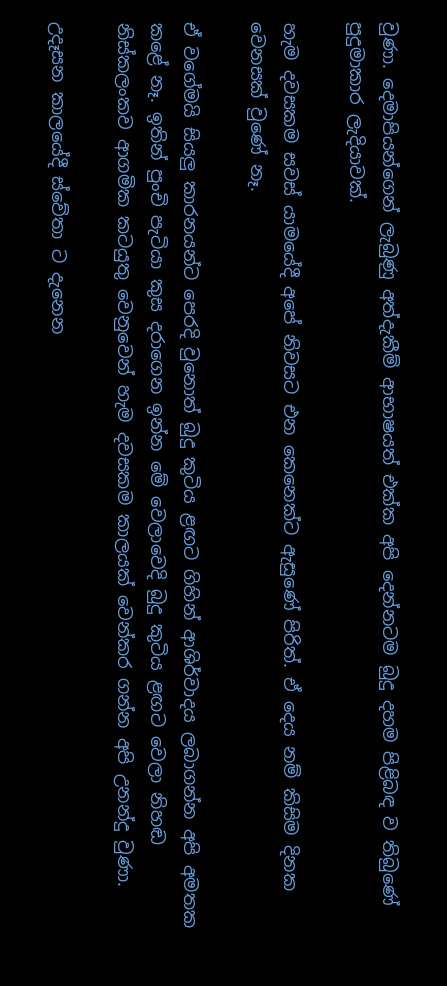වුණා. දෙමාපියන්ගෙන් ලැබුණු අත්දැකීම් ආභාෂයත් එක්ක අපි දෙන්නටම බුදු දහම පිළිබඳ ව තිබුණේ පුදුමාකාර ලැදියාවක්.

හැම දවසකම සවස් යාමයේදී අපේ නිවසට එන කෙනෙක්ට ඇසුණේ පිරිත්. ඒ දෙය නම් කිසිම දිනක වෙනසක් වුණේ නෑ.

ඒ වගේමයි සියලු කාරනයන්ට පෙරදි වුනොත් බුදු කුටිය ළඟට ගිහින් ආශිර්වාදය ලබාගන්න අපි අමතක කළේ නෑ. ඉතින් පුංචි පැටියා කුස දරාගෙන ඉන්න මේ වෙලාවෙදි බුදු කුටිය ළඟට වෙලා නිහඬ නිස්කලංකව ආගමික කටයුතු වෙනුවෙන් හැම දවසකම කාලයක් වෙන්කර ගන්න අපි උනන්දු වුණා.

උදෑසන කාලයේදී ස්වේතා ට දැනෙන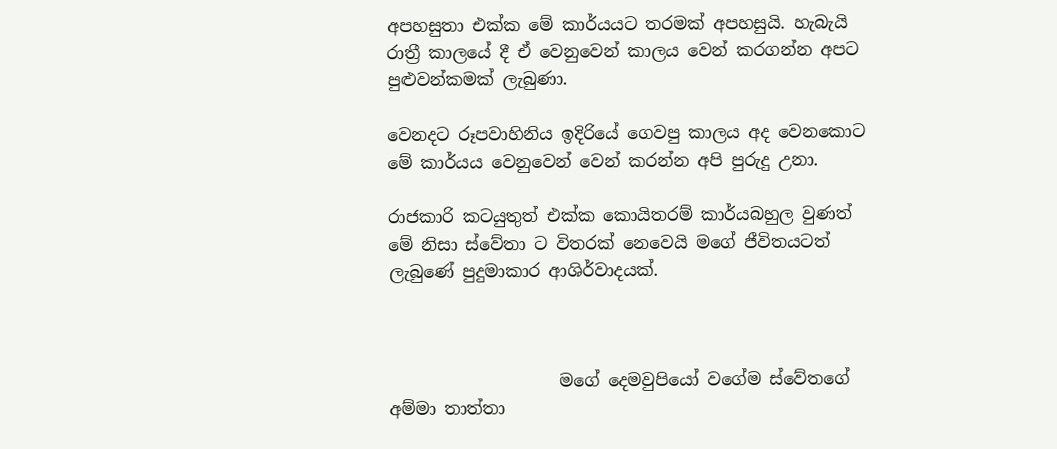අපහසුතා එක්ක මේ කාර්යයට තරමක් අපහසුයි. හැබැයි රාත්‍රී කාලයේ දී ඒ වෙනුවෙන් කාලය වෙන් කරගන්න අපට පුළුවන්කමක් ලැබුණා.

වෙනදට රූපවාහිනිය ඉදිරියේ ගෙවපු කාලය අද වෙනකොට මේ කාර්යය වෙනුවෙන් වෙන් කරන්න අපි පුරුදු උනා.

රාජකාරි කටයුතුත් එක්ක කොයිතරම් කාර්යබහුල වුණත් මේ නිසා ස්වේතා ට විතරක් නෙවෙයි මගේ ජීවිතයටත් ලැබුණේ පුදුමාකාර ආශිර්වාදයක්.



                    මගේ දෙමවුපියෝ වගේම ස්වේතගේ අම්මා තාත්තා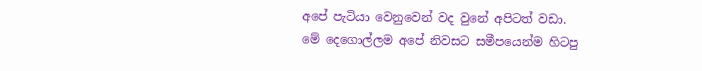අපේ පැටියා වෙනුවෙන් වද වුනේ අපිටත් වඩා. මේ දෙගොල්ලම අපේ නිවසට සමීපයෙන්ම හිටපු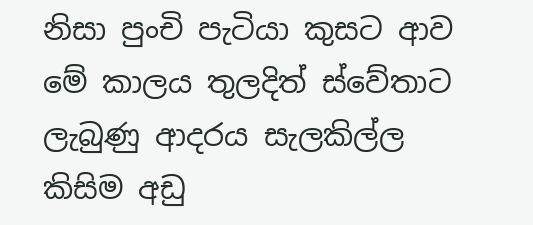නිසා පුංචි පැටියා කුසට ආව මේ කාලය තුලදිත් ස්වේතාට ලැබුණු ආදරය සැලකිල්ල කිසිම අඩු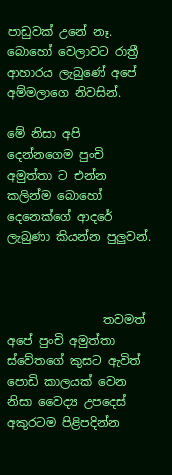පාඩුවක් උනේ නෑ. බොහෝ වෙලාවට රාත්‍රී ආහාරය ලැබුණේ අපේ අම්මලාගෙ නිවසින්.

මේ නිසා අපි දෙන්නගෙම පුංචි අමුත්තා ට එන්න කලින්ම බොහෝ දෙනෙක්ගේ ආදරේ ලැබුණා කියන්න පුලුවන්.



                තවමත් අපේ පුංචි අමුත්තා ස්වේතගේ කුසට ඇවිත් පොඩි කාලයක් වෙන නිසා වෛද්‍ය උපදෙස් අකුරටම පිළිපදින්න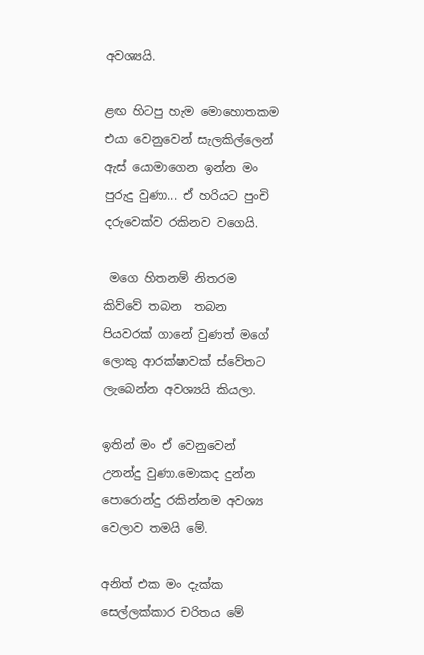අවශ්‍යයි.

ළඟ හිටපු හැම මොහොතකම එයා වෙනුවෙන් සැලකිල්ලෙන් ඇස් යොමාගෙන ඉන්න මං පුරුදු වුණා... ඒ හරියට පුංචි දරුවෙක්ව රකිනව වගෙයි.

 මගෙ හිතනම් නිතරම කිව්වේ තබන  තබන පියවරක් ගානේ වුණත් මගේ ලොකු ආරක්ෂාවක් ස්වේතට  ලැබෙන්න අවශ්‍යයි කියලා.

ඉතින් මං ඒ වෙනුවෙන්  උනන්දු වුණා.මොකද දුන්න පොරොන්දු රකින්නම අවශ්‍ය වෙලාව තමයි මේ.

අනිත් එක මං දැක්ක සෙල්ලක්කාර චරිතය මේ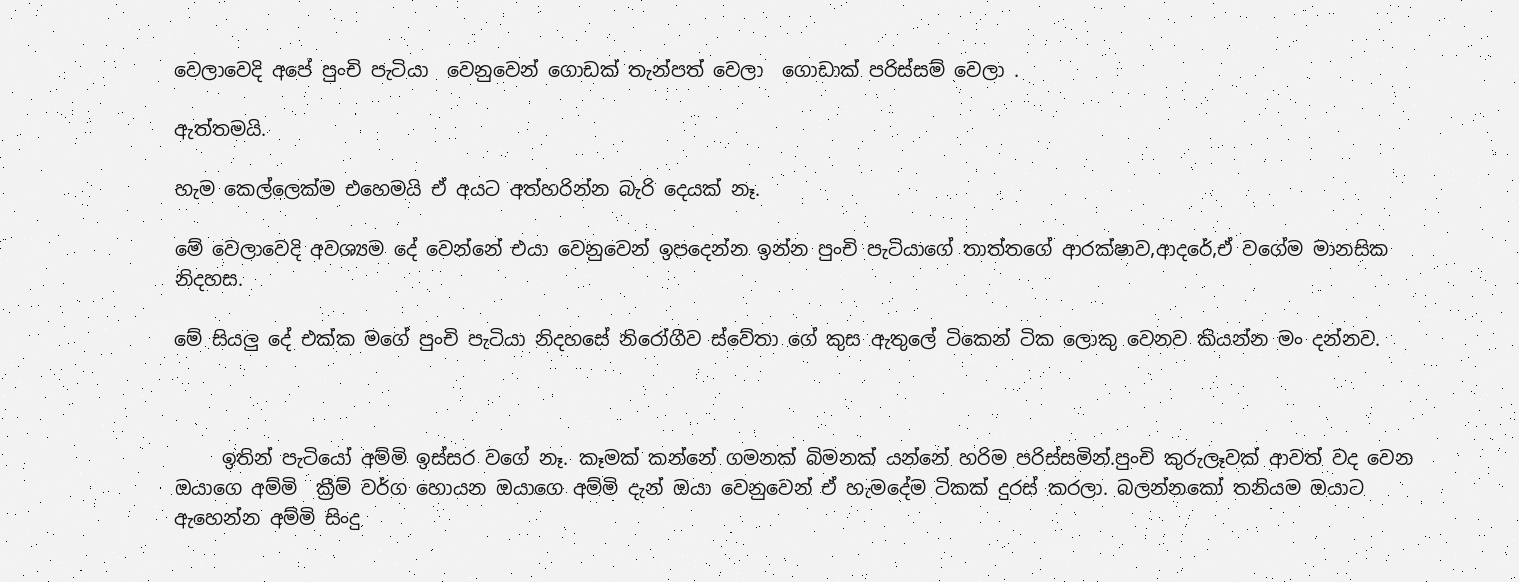වෙලාවෙදි අපේ පුංචි පැටියා  වෙනුවෙන් ගොඩක් තැන්පත් වෙලා  ගොඩාක් පරිස්සම් වෙලා .

ඇත්තමයි.

හැම කෙල්ලෙක්ම එහෙමයි ඒ අයට අත්හරින්න බැරි දෙයක් නෑ.

මේ වෙලාවෙදි අවශ්‍යම දේ වෙන්නේ එයා වෙනුවෙන් ඉපදෙන්න ඉන්න පුංචි පැටියාගේ තාත්තගේ ආරක්ෂාව,ආදරේ,ඒ වගේම මානසික නිදහස.

මේ සියලු දේ එක්ක මගේ පුංචි පැටියා නිදහසේ නිරෝගීව ස්වේතා ගේ කුස ඇතුලේ ටිකෙන් ටික ලොකු වෙනව කියන්න මං දන්නව.



     ඉතින් පැටියෝ අම්මි ඉස්සර වගේ නෑ. කෑමක් කන්නේ ගමනක් බිමනක් යන්නේ හරිම පරිස්සමින්.පුංචි කුරුලෑවක් ආවත් වද වෙන ඔයාගෙ අම්මි  ක්‍රීම් වර්ග හොයන ඔයාගෙ අම්මි දැන් ඔයා වෙනුවෙන් ඒ හැමදේම ටිකක් දුරස් කරලා. බලන්නකෝ තනියම ඔයාට ඇහෙන්න අම්මි සිංදු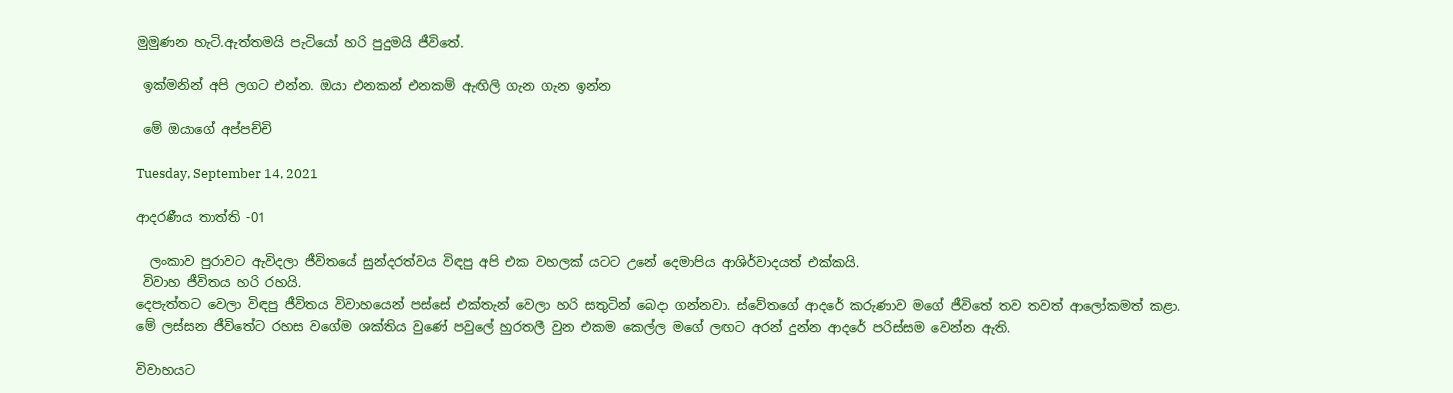මුමුණන හැටි.ඇත්තමයි පැටියෝ හරි පුදුමයි ජීවිතේ.

 ඉක්මනින් අපි ලගට එන්න. ඔයා එනකන් එනකම් ඇඟිලි ගැන ගැන ඉන්න

 මේ ඔයාගේ අප්පච්චි

Tuesday, September 14, 2021

ආදරණීය තාත්ති -01

  ලංකාව පුරාවට ඇවිදලා ජීවිතයේ සුන්දරත්වය විඳපු අපි එක වහලක් යටට උනේ දෙමාපිය ආශිර්වාදයත් එක්කයි.
 විවාහ ජීවිතය හරි රහයි.
දෙපැත්තට වෙලා විඳපු ජීවිතය විවාහයෙන් පස්සේ එක්තැන් වෙලා හරි සතුටින් බෙදා ගන්නවා. ස්වේතගේ ආදරේ කරුණාව මගේ ජීවිතේ තව තවත් ආලෝකමත් කළා.
මේ ලස්සන ජීවිතේට රහස වගේම ශක්තිය වුණේ පවුලේ හුරතලී වුන එකම කෙල්ල මගේ ලඟට අරන් දුන්න ආදරේ පරිස්සම වෙන්න ඇති.

විවාහයට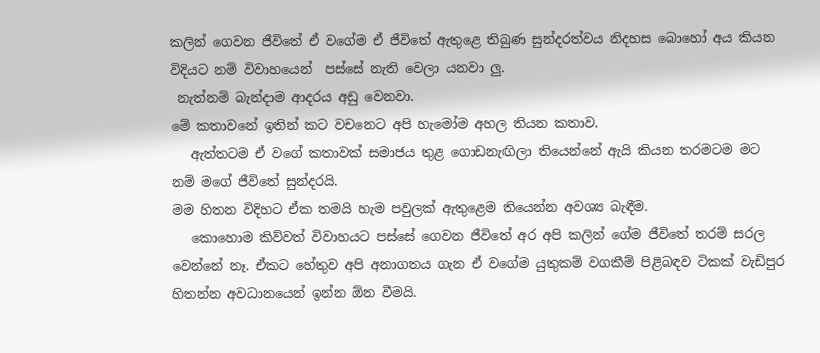කලින් ගෙවන ජීවිතේ ඒ වගේම ඒ ජීවිතේ ඇතුළෙ තිබුණ සුන්දරත්වය නිදහස බොහෝ අය කියන විදියට නම් විවාහයෙන්  පස්සේ නැති වෙලා යනවා ලු.
 නැත්නම් බැන්දාම ආදරය අඩු වෙනවා.
මේ කතාවනේ ඉතින් කට වචනෙට අපි හැමෝම අහල තියන කතාව.
   ඇත්තටම ඒ වගේ කතාවක් සමාජය තුළ ගොඩනැඟිලා තියෙන්නේ ඇයි කියන තරමටම මට නම් මගේ ජීවිතේ සුන්දරයි.
මම හිතන විදිහට ඒක තමයි හැම පවුලක් ඇතුළෙම තියෙන්න අවශ්‍ය බැඳීම.
   කොහොම කිව්වත් විවාහයට පස්සේ ගෙවන ජීවිතේ අර අපි කලින් ගේම ජීවිතේ තරම් සරල වෙන්නේ නෑ. ඒකට හේතුව අපි අනාගතය ගැන ඒ වගේම යුතුකම් වගකීම් පිළිබඳව ටිකක් වැඩිපුර හිතන්න අවධානයෙන් ඉන්න ඕන වීමයි.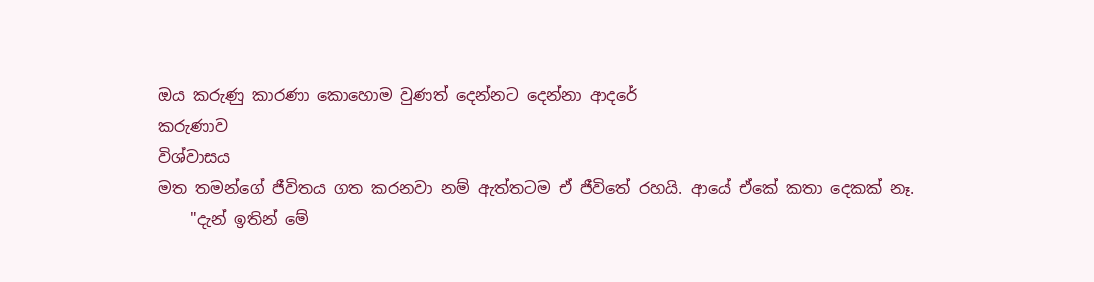ඔය කරුණු කාරණා කොහොම වුණත් දෙන්නට දෙන්නා ආදරේ
කරුණාව
විශ්වාසය
මත තමන්ගේ ජීවිතය ගත කරනවා නම් ඇත්තටම ඒ ජීවිතේ රහයි. ආයේ ඒකේ කතා දෙකක් නෑ.
    "දැන් ඉතින් මේ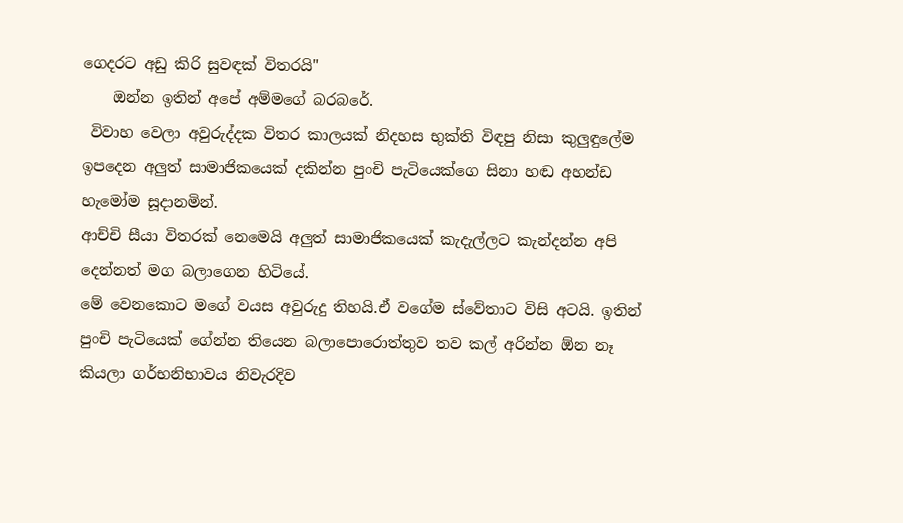ගෙදරට අඩු කිරි සුවඳක් විතරයි"
    ඔන්න ඉතින් අපේ අම්මගේ බරබරේ.
 විවාහ වෙලා අවුරුද්දක විතර කාලයක් නිදහස භුක්ති විඳපු නිසා කුලුඳුලේම ඉපදෙන අලුත් සාමාජිකයෙක් දකින්න පුංචි පැටියෙක්ගෙ සිනා හඬ අහන්ඩ හැමෝම සූදානමින්.
ආච්චි සීයා විතරක් නෙමෙයි අලුත් සාමාජිකයෙක් කැදැල්ලට කැන්දන්න අපි දෙන්නත් මග බලාගෙන හිටියේ.
මේ වෙනකොට මගේ වයස අවුරුදු තිහයි.ඒ වගේම ස්වේතාට විසි අටයි. ඉතින් පුංචි පැටියෙක් ගේන්න තියෙන බලාපොරොත්තුව තව කල් අරින්න ඕන නෑ කියලා ගර්භනිභාවය නිවැරදිව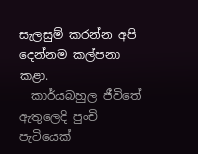සැලසුම් කරන්න අපි දෙන්නම කල්පනා කළා.
  කාර්යබහුල ජීවිතේ ඇතුලෙදි පුංචි පැටියෙක්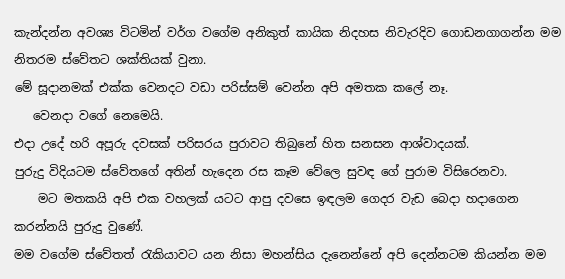කැන්දන්න අවශ්‍ය විටමින් වර්ග වගේම අනිකුත් කායික නිදහස නිවැරදිව ගොඩනගාගන්න මම නිතරම ස්වේතට ශක්තියක් වුනා.
මේ සූදානමක් එක්ක වෙනදට වඩා පරිස්සම් වෙන්න අපි අමතක කලේ නෑ.
   වෙනදා වගේ නෙමෙයි.
එදා උදේ හරි අපූරු දවසක් පරිසරය පුරාවට තිබුනේ හිත සනසන ආශ්වාදයක්.
පුරුදු විදියටම ස්වේතගේ අතින් හැදෙන රස කෑම වේලෙ සුවඳ ගේ පුරාම විසිරෙනවා.
    මට මතකයි අපි එක වහලක් යටට ආපු දවසෙ ඉඳලම ගෙදර වැඩ බෙදා හදාගෙන කරන්නයි පුරුදු වුණේ.
මම වගේම ස්වේතත් රැකියාවට යන නිසා මහන්සිය දැනෙන්නේ අපි දෙන්නටම කියන්න මම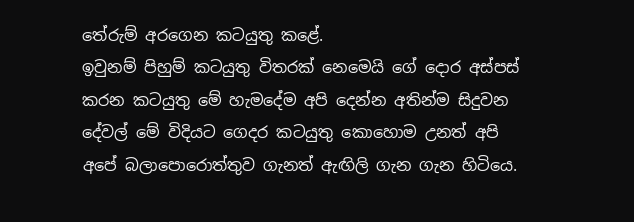තේරුම් අරගෙන කටයුතු කළේ.
ඉවුනම් පිහුම් කටයුතු විතරක් නෙමෙයි ගේ දොර අස්පස් කරන කටයුතු මේ හැමදේම අපි දෙන්න අතින්ම සිදුවන දේවල් මේ විදියට ගෙදර කටයුතු කොහොම උනත් අපි අපේ බලාපොරොත්තුව ගැනත් ඇඟිලි ගැන ගැන හිටියෙ.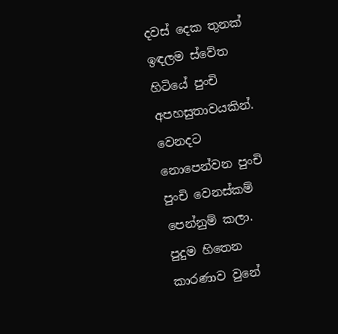දවස් දෙක තුනක් ඉඳලම ස්වේත හිටියේ පුංචි අපහසුතාවයකින්. වෙනදට නොපෙන්වන පුංචි පුංචි වෙනස්කම් පෙන්නුම් කලා.
පුදුම හිතෙන කාරණාව වුනේ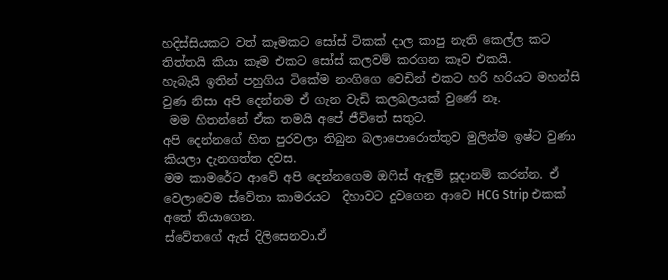හදිස්සියකට වත් කෑමකට සෝස් ටිකක් දාල කාපු නැති කෙල්ල කට තිත්තයි කියා කෑම එකට සෝස් කලවම් කරගන කෑව එකයි.
හැබැයි ඉතින් පහුගිය ටිකේම නංගිගෙ වෙඩින් එකට හරි හරියට මහන්සි වුණ නිසා අපි දෙන්නම ඒ ගැන වැඩි කලබලයක් වුණේ නෑ.
 මම හිතන්නේ ඒක තමයි අපේ ජීවිතේ සතුට.
අපි දෙන්නගේ හිත පුරවලා තිබුන බලාපොරොත්තුව මුලින්ම ඉෂ්ට වුණා කියලා දැනගත්ත දවස.
මම කාමරේට ආවේ අපි දෙන්නගෙම ඔෆිස් ඇඳුම් සූදානම් කරන්න. ඒ වෙලාවෙම ස්වේතා කාමරයට  දිහාවට දුවගෙන ආවෙ HCG Strip එකක් අතේ තියාගෙන.
ස්වේතගේ ඇස් දිලිසෙනවා.ඒ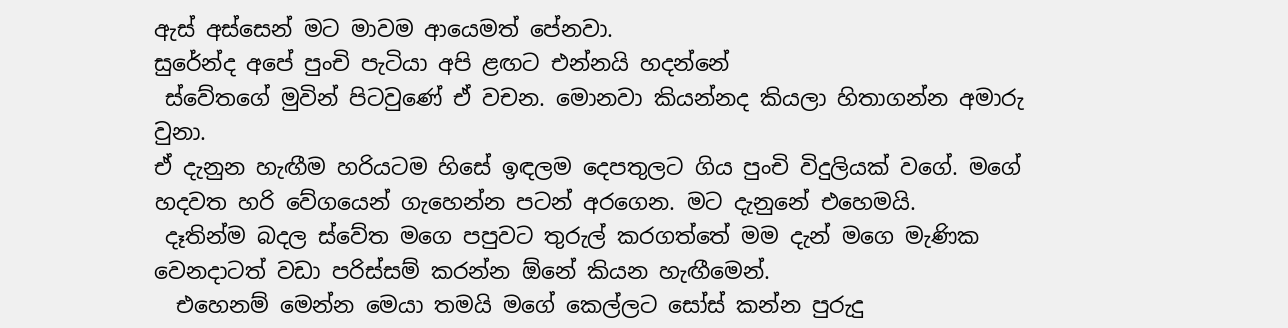ඇස් අස්සෙන් මට මාවම ආයෙමත් පේනවා.
සුරේන්ද අපේ පුංචි පැටියා අපි ළඟට එන්නයි හදන්නේ
 ස්වේතගේ මුවින් පිටවුණේ ඒ වචන. මොනවා කියන්නද කියලා හිතාගන්න අමාරු වුනා.
ඒ දැනුන හැඟීම හරියටම හිසේ ඉඳලම දෙපතුලට ගිය පුංචි විදුලියක් වගේ. මගේ හදවත හරි වේගයෙන් ගැහෙන්න පටන් අරගෙන. මට දැනුනේ එහෙමයි.
 දෑතින්ම බදල ස්වේත මගෙ පපුවට තුරුල් කරගත්තේ මම දැන් මගෙ මැණික වෙනදාටත් වඩා පරිස්සම් කරන්න ඕනේ කියන හැඟීමෙන්.
  එහෙනම් මෙන්න මෙයා තමයි මගේ කෙල්ලට සෝස් කන්න පුරුදු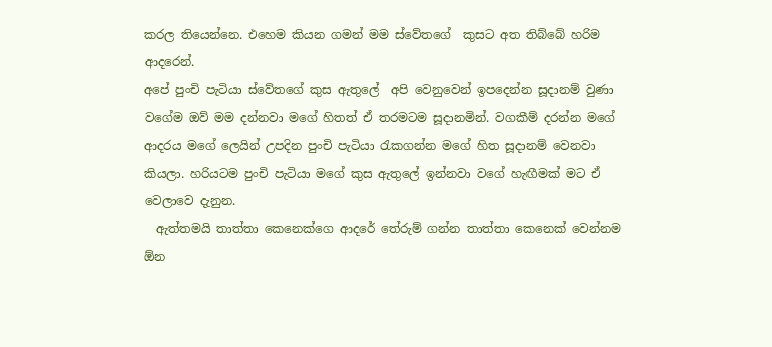කරල තියෙන්නෙ. එහෙම කියන ගමන් මම ස්වේතගේ  කුසට අත තිබ්බේ හරිම ආදරෙන්.
අපේ පුංචි පැටියා ස්වේතගේ කුස ඇතුලේ  අපි වෙනුවෙන් ඉපදෙන්න සූදානම් වුණා වගේම ඔව් මම දන්නවා මගේ හිතත් ඒ තරමටම සූදානමින්. වගකීම් දරන්න මගේ ආදරය මගේ ලෙයින් උපදින පුංචි පැටියා රැකගන්න මගේ හිත සූදානම් වෙනවා කියලා. හරියටම පුංචි පැටියා මගේ කුස ඇතුලේ ඉන්නවා වගේ හැඟීමක් මට ඒ වෙලාවෙ දැනුන.
  ඇත්තමයි තාත්තා කෙනෙක්ගෙ ආදරේ තේරුම් ගන්න තාත්තා කෙනෙක් වෙන්නම ඕන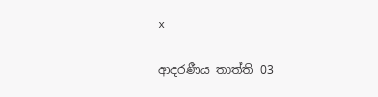x

ආදරණීය තාත්ති 03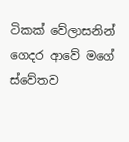ටිකක් වේලාසනින් ගෙදර ආවේ මගේ ස්වේතව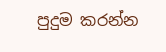පුදුම කරන්න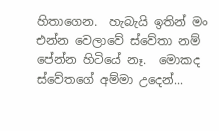හිතාගෙන.  හැබැයි ඉතින් මං එන්න වෙලාවේ ස්වේතා නම් පේන්න හිටියේ නෑ.  මොකද ස්වේතගේ අම්මා උදෙන්...